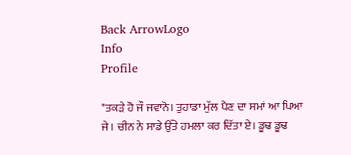Back ArrowLogo
Info
Profile

"ਤਕੜੇ ਹੋ ਜੌ ਜਵਾਨੋ। ਤੁਹਾਡਾ ਮੁੱਲ ਪੈਣ ਦਾ ਸਮਾਂ ਆ ਪਿਆ ਜੇ। ਚੀਨ ਨੇ ਸਾਡੇ ਉੱਤੇ ਹਮਲਾ ਕਰ ਦਿੱਤਾ ਏ। ਡੂਢ ਡੂਢ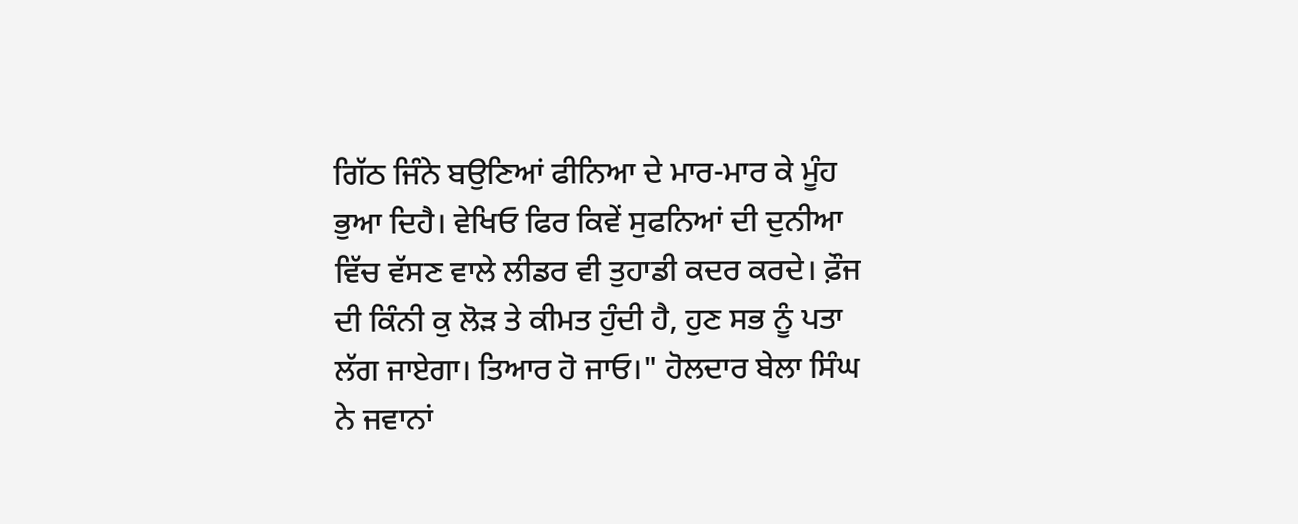ਗਿੱਠ ਜਿੰਨੇ ਬਉਣਿਆਂ ਫੀਨਿਆ ਦੇ ਮਾਰ-ਮਾਰ ਕੇ ਮੂੰਹ ਭੁਆ ਦਿਹੈ। ਵੇਖਿਓ ਫਿਰ ਕਿਵੇਂ ਸੁਫਨਿਆਂ ਦੀ ਦੁਨੀਆ ਵਿੱਚ ਵੱਸਣ ਵਾਲੇ ਲੀਡਰ ਵੀ ਤੁਹਾਡੀ ਕਦਰ ਕਰਦੇ। ਫ਼ੌਜ ਦੀ ਕਿੰਨੀ ਕੁ ਲੋੜ ਤੇ ਕੀਮਤ ਹੁੰਦੀ ਹੈ, ਹੁਣ ਸਭ ਨੂੰ ਪਤਾ ਲੱਗ ਜਾਏਗਾ। ਤਿਆਰ ਹੋ ਜਾਓ।" ਹੋਲਦਾਰ ਬੇਲਾ ਸਿੰਘ ਨੇ ਜਵਾਨਾਂ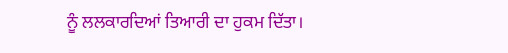ਨੂੰ ਲਲਕਾਰਦਿਆਂ ਤਿਆਰੀ ਦਾ ਹੁਕਮ ਦਿੱਤਾ।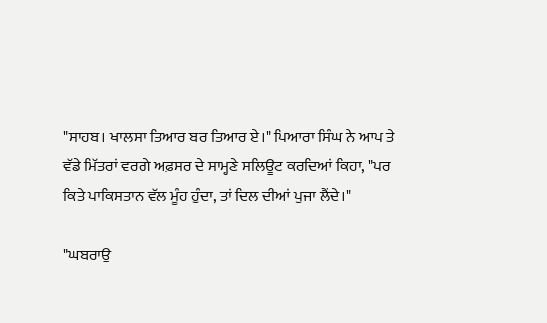"ਸਾਹਬ। ਖਾਲਸਾ ਤਿਆਰ ਬਰ ਤਿਆਰ ਏ।" ਪਿਆਰਾ ਸਿੰਘ ਨੇ ਆਪ ਤੇ ਵੱਡੇ ਮਿੱਤਰਾਂ ਵਰਗੇ ਅਫ਼ਸਰ ਦੇ ਸਾਮ੍ਹਣੇ ਸਲਿਊਟ ਕਰਦਿਆਂ ਕਿਹਾ, "ਪਰ ਕਿਤੇ ਪਾਕਿਸਤਾਨ ਵੱਲ ਮੂੰਹ ਹੁੰਦਾ, ਤਾਂ ਦਿਲ ਦੀਆਂ ਪੁਜਾ ਲੈਂਦੇ।"

"ਘਬਰਾਉ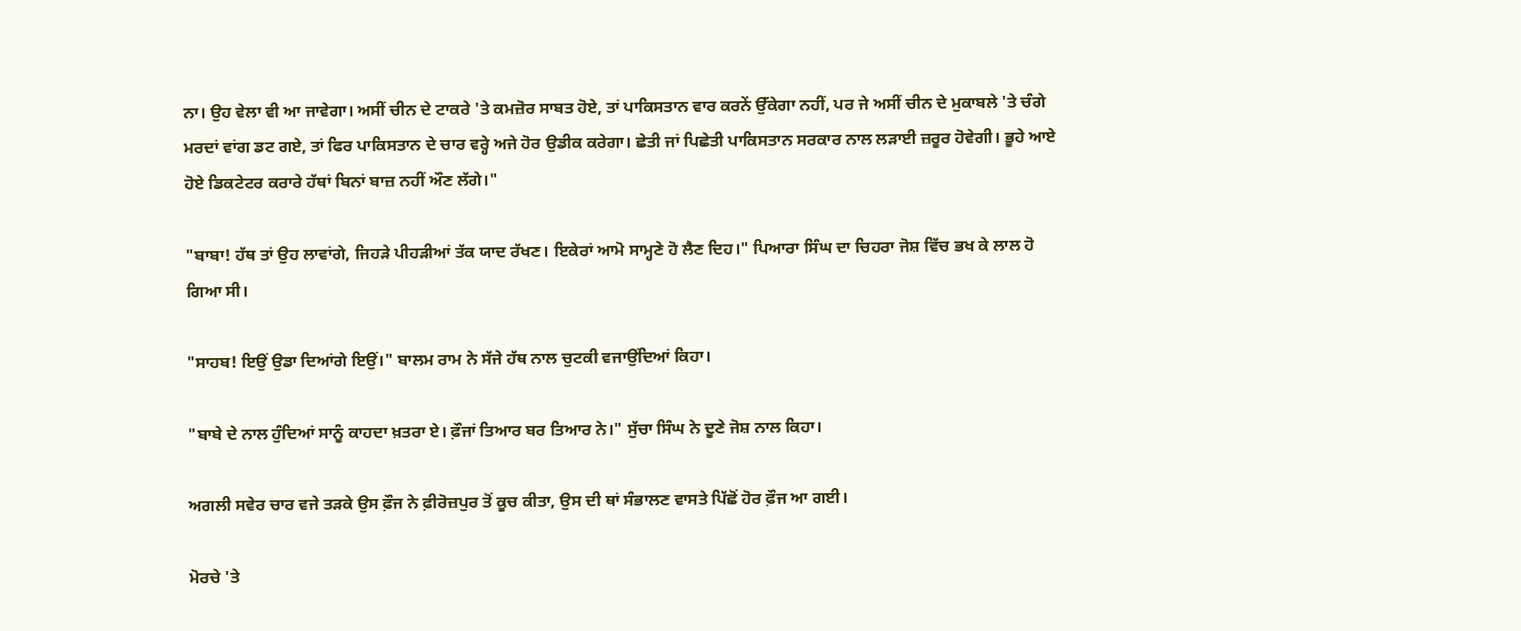ਨਾ। ਉਹ ਵੇਲਾ ਵੀ ਆ ਜਾਵੇਗਾ। ਅਸੀਂ ਚੀਨ ਦੇ ਟਾਕਰੇ 'ਤੇ ਕਮਜ਼ੋਰ ਸਾਬਤ ਹੋਏ, ਤਾਂ ਪਾਕਿਸਤਾਨ ਵਾਰ ਕਰਨੇਂ ਉੱਕੇਗਾ ਨਹੀਂ, ਪਰ ਜੇ ਅਸੀਂ ਚੀਨ ਦੇ ਮੁਕਾਬਲੇ 'ਤੇ ਚੰਗੇ ਮਰਦਾਂ ਵਾਂਗ ਡਟ ਗਏ, ਤਾਂ ਫਿਰ ਪਾਕਿਸਤਾਨ ਦੇ ਚਾਰ ਵਰ੍ਹੇ ਅਜੇ ਹੋਰ ਉਡੀਕ ਕਰੇਗਾ। ਛੇਤੀ ਜਾਂ ਪਿਛੇਤੀ ਪਾਕਿਸਤਾਨ ਸਰਕਾਰ ਨਾਲ ਲੜਾਈ ਜ਼ਰੂਰ ਹੋਵੇਗੀ। ਭੂਹੇ ਆਏ ਹੋਏ ਡਿਕਟੇਟਰ ਕਰਾਰੇ ਹੱਥਾਂ ਬਿਨਾਂ ਬਾਜ਼ ਨਹੀਂ ਔਣ ਲੱਗੇ।"

"ਬਾਬਾ! ਹੱਥ ਤਾਂ ਉਹ ਲਾਵਾਂਗੇ, ਜਿਹੜੇ ਪੀਹੜੀਆਂ ਤੱਕ ਯਾਦ ਰੱਖਣ। ਇਕੇਰਾਂ ਆਮੋ ਸਾਮ੍ਹਣੇ ਹੋ ਲੈਣ ਦਿਹ।" ਪਿਆਰਾ ਸਿੰਘ ਦਾ ਚਿਹਰਾ ਜੋਸ਼ ਵਿੱਚ ਭਖ ਕੇ ਲਾਲ ਹੋ ਗਿਆ ਸੀ।

"ਸਾਹਬ! ਇਉਂ ਉਡਾ ਦਿਆਂਗੇ ਇਉਂ।" ਬਾਲਮ ਰਾਮ ਨੇ ਸੱਜੇ ਹੱਥ ਨਾਲ ਚੁਟਕੀ ਵਜਾਉਂਦਿਆਂ ਕਿਹਾ।

"ਬਾਬੇ ਦੇ ਨਾਲ ਹੁੰਦਿਆਂ ਸਾਨੂੰ ਕਾਹਦਾ ਖ਼ਤਰਾ ਏ। ਫ਼ੌਜਾਂ ਤਿਆਰ ਬਰ ਤਿਆਰ ਨੇ।" ਸੁੱਚਾ ਸਿੰਘ ਨੇ ਦੂਣੇ ਜੋਸ਼ ਨਾਲ ਕਿਹਾ।

ਅਗਲੀ ਸਵੇਰ ਚਾਰ ਵਜੇ ਤੜਕੇ ਉਸ ਫ਼ੌਜ ਨੇ ਫ਼ੀਰੋਜ਼ਪੁਰ ਤੋਂ ਕੂਚ ਕੀਤਾ, ਉਸ ਦੀ ਥਾਂ ਸੰਭਾਲਣ ਵਾਸਤੇ ਪਿੱਛੋਂ ਹੋਰ ਫ਼ੌਜ ਆ ਗਈ।

ਮੋਰਚੇ 'ਤੇ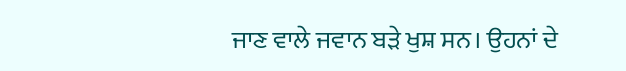ਜਾਣ ਵਾਲੇ ਜਵਾਨ ਬੜੇ ਖੁਸ਼ ਸਨ। ਉਹਨਾਂ ਦੇ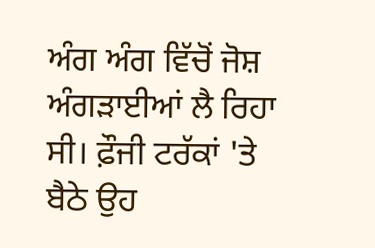ਅੰਗ ਅੰਗ ਵਿੱਚੋਂ ਜੋਸ਼ ਅੰਗੜਾਈਆਂ ਲੈ ਰਿਹਾ ਸੀ। ਫ਼ੌਜੀ ਟਰੱਕਾਂ 'ਤੇ ਬੈਠੇ ਉਹ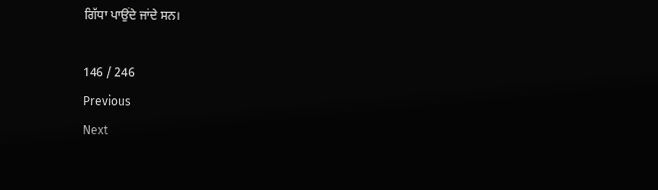ਗਿੱਧਾ ਪਾਉਂਦੇ ਜਾਂਦੇ ਸਨ।

146 / 246
Previous
Next